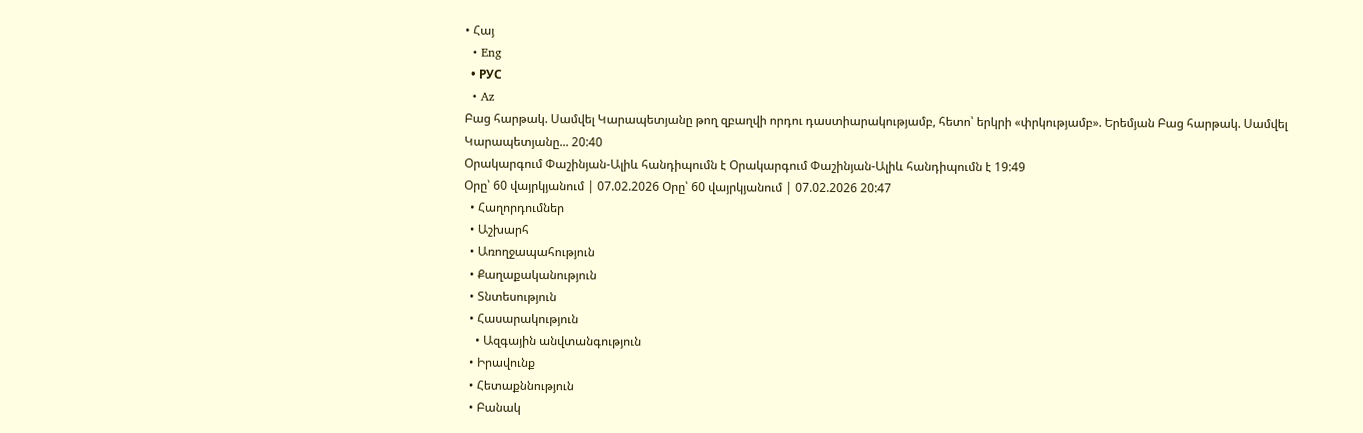• Հայ
  • Eng
  • РУС
  • Az
Բաց հարթակ. Սամվել Կարապետյանը թող զբաղվի որդու դաստիարակությամբ, հետո՝ երկրի «փրկությամբ». Երեմյան Բաց հարթակ. Սամվել Կարապետյանը... 20:40
Օրակարգում Փաշինյան-Ալիև հանդիպումն է Օրակարգում Փաշինյան-Ալիև հանդիպումն է 19:49
Օրը՝ 60 վայրկյանում | 07.02.2026 Օրը՝ 60 վայրկյանում | 07.02.2026 20:47
  • Հաղորդումներ
  • Աշխարհ
  • Առողջապահություն
  • Քաղաքականություն
  • Տնտեսություն
  • Հասարակություն
    • Ազգային անվտանգություն
  • Իրավունք
  • Հետաքննություն
  • Բանակ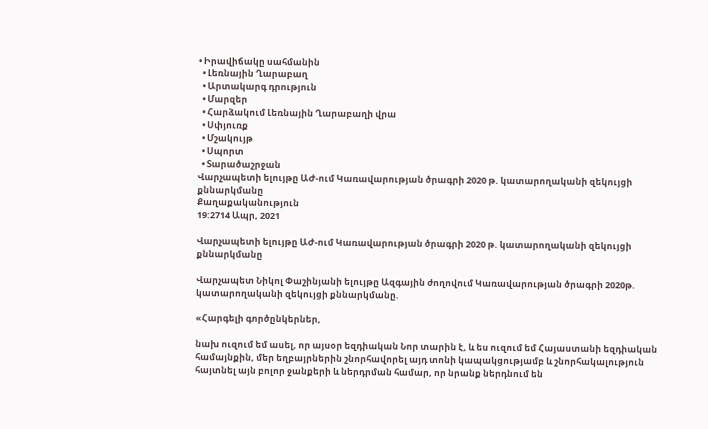• Իրավիճակը սահմանին
  • Լեռնային Ղարաբաղ
  • Արտակարգ դրություն
  • Մարզեր
  • Հարձակում Լեռնային Ղարաբաղի վրա
  • Սփյուռք
  • Մշակույթ
  • Սպորտ
  • Տարածաշրջան
Վարչապետի ելույթը ԱԺ-ում Կառավարության ծրագրի 2020 թ. կատարողականի զեկույցի քննարկմանը
Քաղաքականություն
19:2714 Ապր, 2021

Վարչապետի ելույթը ԱԺ-ում Կառավարության ծրագրի 2020 թ. կատարողականի զեկույցի քննարկմանը

Վարչապետ Նիկոլ Փաշինյանի ելույթը Ազգային ժողովում Կառավարության ծրագրի 2020թ. կատարողականի զեկույցի քննարկմանը.

«Հարգելի գործընկերներ,

նախ ուզում եմ ասել, որ այսօր եզդիական Նոր տարին է, և ես ուզում եմ Հայաստանի եզդիական համայնքին, մեր եղբայրներին շնորհավորել այդ տոնի կապակցությամբ և շնորհակալություն հայտնել այն բոլոր ջանքերի և ներդրման համար, որ նրանք ներդնում են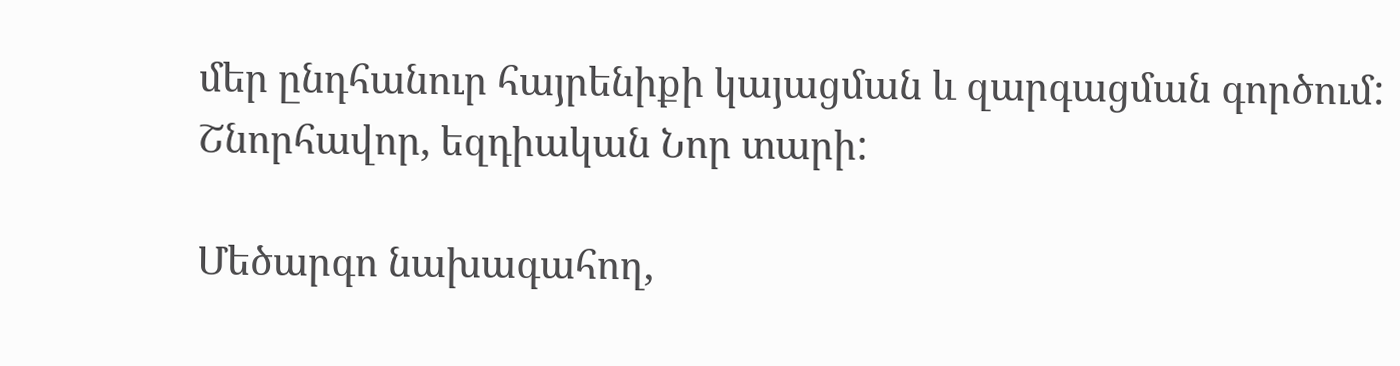մեր ընդհանուր հայրենիքի կայացման և զարգացման գործում: Շնորհավոր, եզդիական Նոր տարի:

Մեծարգո նախագահող,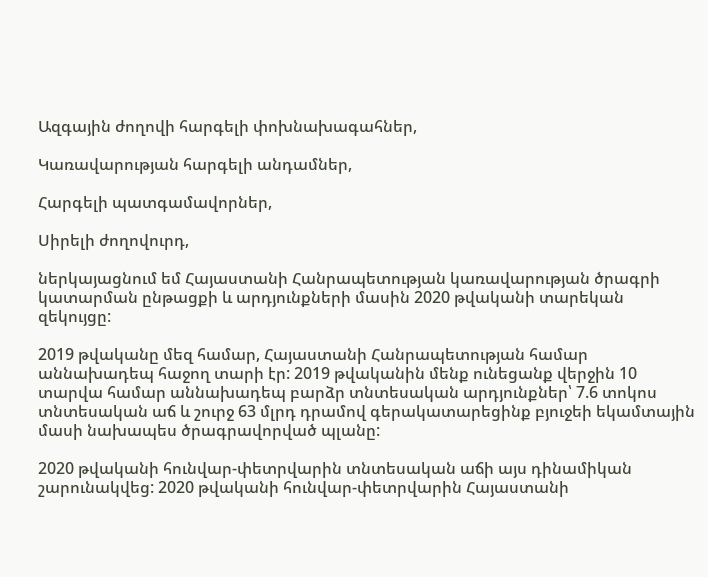Ազգային ժողովի հարգելի փոխնախագահներ,

Կառավարության հարգելի անդամներ,

Հարգելի պատգամավորներ,

Սիրելի ժողովուրդ,

ներկայացնում եմ Հայաստանի Հանրապետության կառավարության ծրագրի կատարման ընթացքի և արդյունքների մասին 2020 թվականի տարեկան զեկույցը:

2019 թվականը մեզ համար, Հայաստանի Հանրապետության համար աննախադեպ հաջող տարի էր: 2019 թվականին մենք ունեցանք վերջին 10 տարվա համար աննախադեպ բարձր տնտեսական արդյունքներ՝ 7.6 տոկոս տնտեսական աճ և շուրջ 63 մլրդ դրամով գերակատարեցինք բյուջեի եկամտային մասի նախապես ծրագրավորված պլանը:

2020 թվականի հունվար-փետրվարին տնտեսական աճի այս դինամիկան շարունակվեց: 2020 թվականի հունվար-փետրվարին Հայաստանի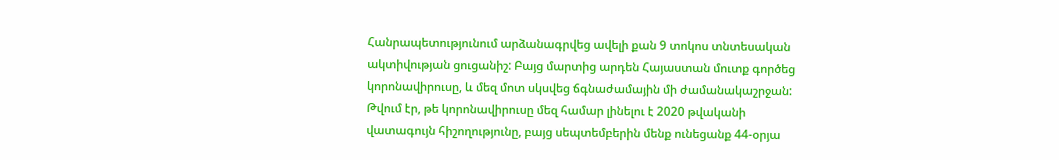Հանրապետությունում արձանագրվեց ավելի քան 9 տոկոս տնտեսական ակտիվության ցուցանիշ: Բայց մարտից արդեն Հայաստան մուտք գործեց կորոնավիրուսը, և մեզ մոտ սկսվեց ճգնաժամային մի ժամանակաշրջան: Թվում էր, թե կորոնավիրուսը մեզ համար լինելու է 2020 թվականի վատագույն հիշողությունը, բայց սեպտեմբերին մենք ունեցանք 44-օրյա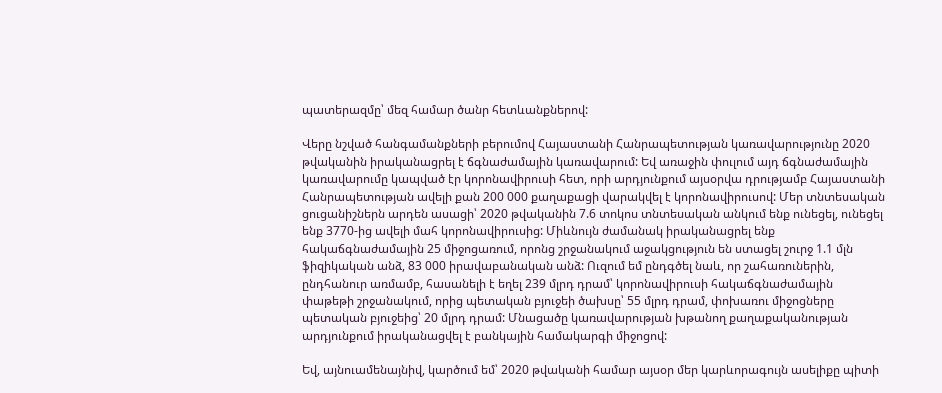պատերազմը՝ մեզ համար ծանր հետևանքներով:

Վերը նշված հանգամանքների բերումով Հայաստանի Հանրապետության կառավարությունը 2020 թվականին իրականացրել է ճգնաժամային կառավարում: Եվ առաջին փուլում այդ ճգնաժամային կառավարումը կապված էր կորոնավիրուսի հետ, որի արդյունքում այսօրվա դրությամբ Հայաստանի Հանրապետության ավելի քան 200 000 քաղաքացի վարակվել է կորոնավիրուսով: Մեր տնտեսական ցուցանիշներն արդեն ասացի՝ 2020 թվականին 7.6 տոկոս տնտեսական անկում ենք ունեցել, ունեցել ենք 3770-ից ավելի մահ կորոնավիրուսից: Միևնույն ժամանակ իրականացրել ենք հակաճգնաժամային 25 միջոցառում, որոնց շրջանակում աջակցություն են ստացել շուրջ 1.1 մլն ֆիզիկական անձ, 83 000 իրավաբանական անձ: Ուզում եմ ընդգծել նաև, որ շահառուներին, ընդհանուր առմամբ, հասանելի է եղել 239 մլրդ դրամ՝ կորոնավիրուսի հակաճգնաժամային փաթեթի շրջանակում, որից պետական բյուջեի ծախսը՝ 55 մլրդ դրամ, փոխառու միջոցները պետական բյուջեից՝ 20 մլրդ դրամ: Մնացածը կառավարության խթանող քաղաքականության արդյունքում իրականացվել է բանկային համակարգի միջոցով:

Եվ, այնուամենայնիվ, կարծում եմ՝ 2020 թվականի համար այսօր մեր կարևորագույն ասելիքը պիտի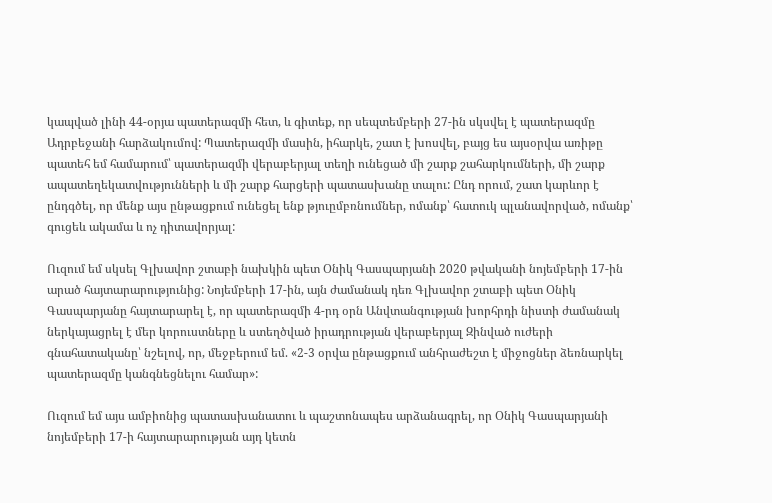կապված լինի 44-օրյա պատերազմի հետ, և գիտեք, որ սեպտեմբերի 27-ին սկսվել է պատերազմը Ադրբեջանի հարձակումով: Պատերազմի մասին, իհարկե, շատ է խոսվել, բայց ես այսօրվա առիթը պատեհ եմ համարում՝ պատերազմի վերաբերյալ տեղի ունեցած մի շարք շահարկումների, մի շարք ապատեղեկատվությունների և մի շարք հարցերի պատասխանը տալու: Ընդ որում, շատ կարևոր է ընդգծել, որ մենք այս ընթացքում ունեցել ենք թյուըմբռնումներ, ոմանք՝ հատուկ պլանավորված, ոմանք՝ գուցեև ակամա և ոչ դիտավորյալ:

Ուզում եմ սկսել Գլխավոր շտաբի նախկին պետ Օնիկ Գասպարյանի 2020 թվականի նոյեմբերի 17-ին արած հայտարարությունից: Նոյեմբերի 17-ին, այն ժամանակ դեռ Գլխավոր շտաբի պետ Օնիկ Գասպարյանը հայտարարել է, որ պատերազմի 4-րդ օրն Անվտանգության խորհրդի նիստի ժամանակ ներկայացրել է մեր կորուստները և ստեղծված իրադրության վերաբերյալ Զինված ուժերի գնահատականը՝ նշելով, որ, մեջբերում եմ. «2-3 օրվա ընթացքում անհրաժեշտ է միջոցներ ձեռնարկել պատերազմը կանգնեցնելու համար»:

Ուզում եմ այս ամբիոնից պատասխանատու և պաշտոնապես արձանագրել, որ Օնիկ Գասպարյանի նոյեմբերի 17-ի հայտարարության այդ կետն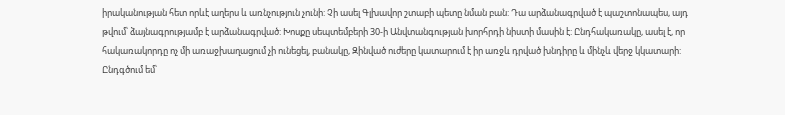իրականության հետ որևէ աղերս և առնչություն չունի: Չի ասել Գլխավոր շտաբի պետը նման բան: Դա արձանագրված է պաշտոնապես, այդ թվում՝ ձայնագրությամբ է արձանագրված: Խոսքը սեպտեմբերի 30-ի Անվտանգության խորհրդի նիստի մասին է: Ընդհակառակը, ասել է, որ հակառակորդը ոչ մի առաջխաղացում չի ունեցել, բանակը, Զինված ուժերը կատարում է իր առջև դրված խնդիրը և մինչև վերջ կկատարի: Ընդգծում եմ՝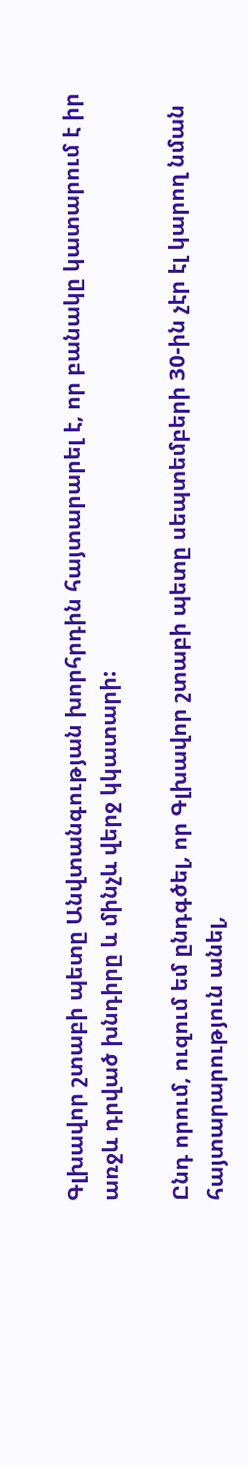Գլխավոր շտաբի պետը Անվտանգության խորհրդին հայտարարել է, որ բանակը կատարում է իր առջև դրված խնդիրը և մինչև վերջ կկատարի:

Ընդ որում, ուզում եմ ընդգծել, որ Գլխավոր շտաբի պետը սեպտեմբերի 30-ին չէր էլ կարող նման հայտարարություն անել,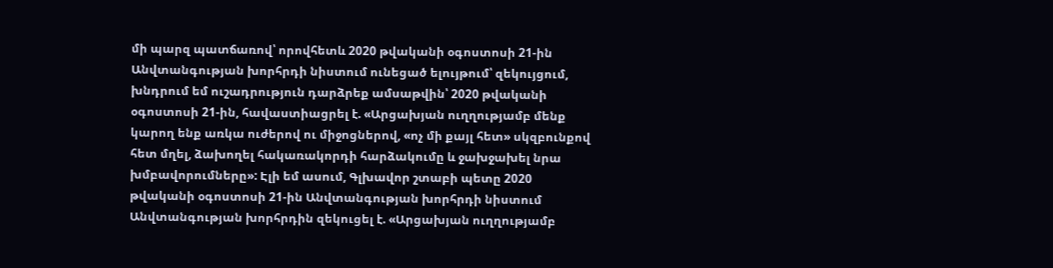մի պարզ պատճառով՝ որովհետև 2020 թվականի օգոստոսի 21-ին Անվտանգության խորհրդի նիստում ունեցած ելույթում՝ զեկույցում, խնդրում եմ ուշադրություն դարձրեք ամսաթվին՝ 2020 թվականի օգոստոսի 21-ին, հավաստիացրել է. «Արցախյան ուղղությամբ մենք կարող ենք առկա ուժերով ու միջոցներով, «ոչ մի քայլ հետ» սկզբունքով հետ մղել, ձախողել հակառակորդի հարձակումը և ջախջախել նրա խմբավորումները»: Էլի եմ ասում, Գլխավոր շտաբի պետը 2020 թվականի օգոստոսի 21-ին Անվտանգության խորհրդի նիստում Անվտանգության խորհրդին զեկուցել է. «Արցախյան ուղղությամբ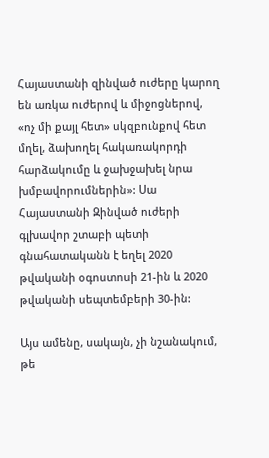Հայաստանի զինված ուժերը կարող են առկա ուժերով և միջոցներով, «ոչ մի քայլ հետ» սկզբունքով հետ մղել, ձախողել հակառակորդի հարձակումը և ջախջախել նրա խմբավորումներին»: Սա Հայաստանի Զինված ուժերի գլխավոր շտաբի պետի գնահատականն է եղել 2020 թվականի օգոստոսի 21-ին և 2020 թվականի սեպտեմբերի 30-ին:

Այս ամենը, սակայն, չի նշանակում, թե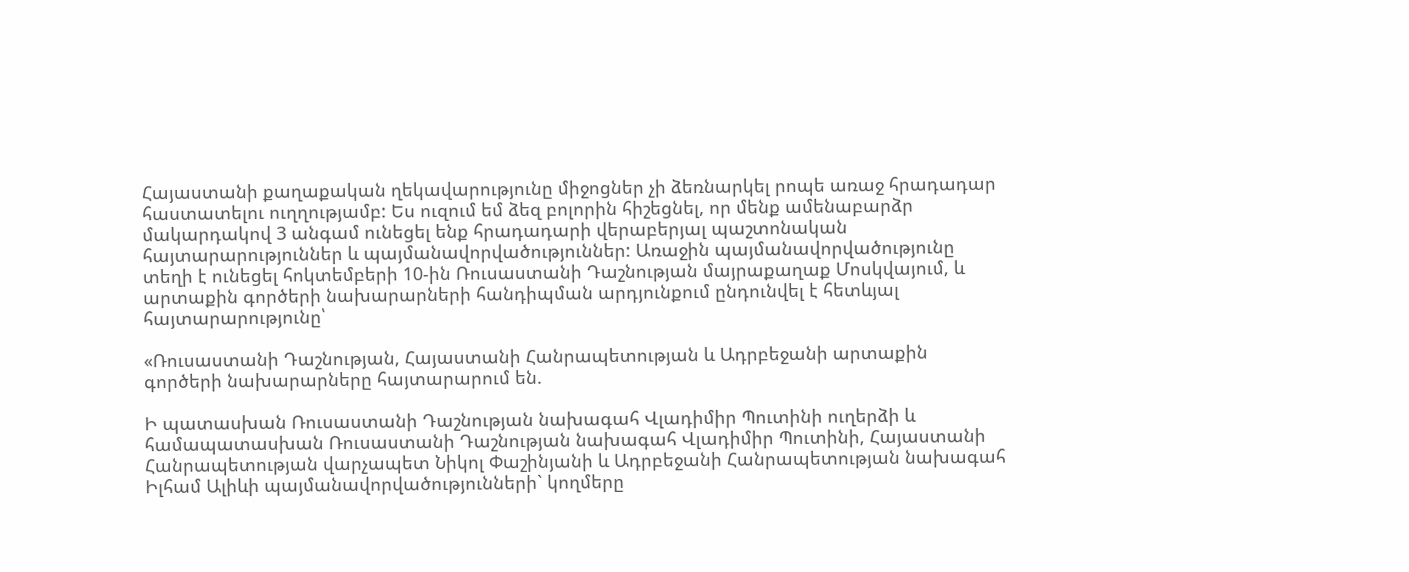Հայաստանի քաղաքական ղեկավարությունը միջոցներ չի ձեռնարկել րոպե առաջ հրադադար հաստատելու ուղղությամբ: Ես ուզում եմ ձեզ բոլորին հիշեցնել, որ մենք ամենաբարձր մակարդակով 3 անգամ ունեցել ենք հրադադարի վերաբերյալ պաշտոնական հայտարարություններ և պայմանավորվածություններ: Առաջին պայմանավորվածությունը տեղի է ունեցել հոկտեմբերի 10-ին Ռուսաստանի Դաշնության մայրաքաղաք Մոսկվայում, և արտաքին գործերի նախարարների հանդիպման արդյունքում ընդունվել է հետևյալ հայտարարությունը՝

«Ռուսաստանի Դաշնության, Հայաստանի Հանրապետության և Ադրբեջանի արտաքին գործերի նախարարները հայտարարում են.

Ի պատասխան Ռուսաստանի Դաշնության նախագահ Վլադիմիր Պուտինի ուղերձի և համապատասխան Ռուսաստանի Դաշնության նախագահ Վլադիմիր Պուտինի, Հայաստանի Հանրապետության վարչապետ Նիկոլ Փաշինյանի և Ադրբեջանի Հանրապետության նախագահ Իլհամ Ալիևի պայմանավորվածությունների` կողմերը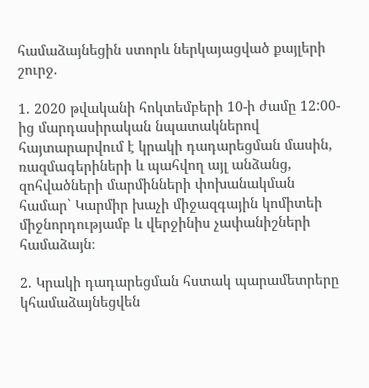համաձայնեցին ստորև ներկայացված քայլերի շուրջ.

1. 2020 թվականի հոկտեմբերի 10-ի ժամը 12:00-ից մարդասիրական նպատակներով հայտարարվում է կրակի դադարեցման մասին, ռազմագերիների և պահվող այլ անձանց, զոհվածների մարմինների փոխանակման համար` Կարմիր խաչի միջազգային կոմիտեի միջնորդությամբ և վերջինիս չափանիշների համաձայն։

2. Կրակի դադարեցման հստակ պարամետրերը կհամաձայնեցվեն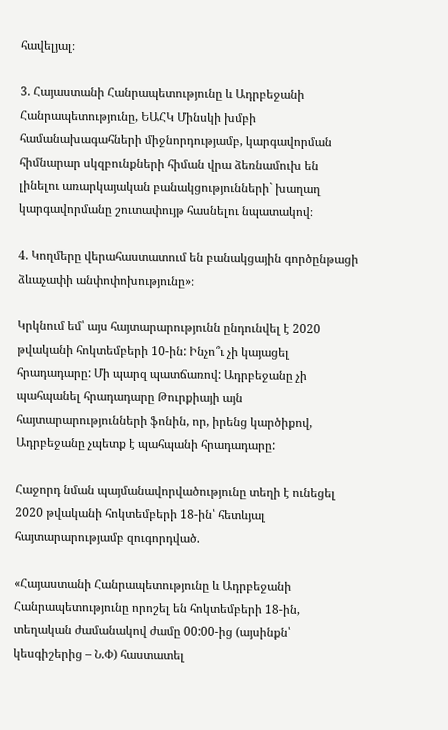հավելյալ։

3. Հայաստանի Հանրապետությունը և Ադրբեջանի Հանրապետությունը, ԵԱՀԿ Մինսկի խմբի համանախագահների միջնորդությամբ, կարգավորման հիմնարար սկզբունքների հիման վրա ձեռնամուխ են լինելու առարկայական բանակցությունների` խաղաղ կարգավորմանը շուտափույթ հասնելու նպատակով։

4. Կողմերը վերահաստատում են բանակցային գործընթացի ձևաչափի անփոփոխությունը»։

Կրկնում եմ՝ այս հայտարարությունն ընդունվել է 2020 թվականի հոկտեմբերի 10-ին: Ինչո՞ւ չի կայացել հրադադարը: Մի պարզ պատճառով: Ադրբեջանը չի պահպանել հրադադարը Թուրքիայի այն հայտարարությունների ֆոնին, որ, իրենց կարծիքով, Ադրբեջանը չպետք է պահպանի հրադադարը:

Հաջորդ նման պայմանավորվածությունը տեղի է ունեցել 2020 թվականի հոկտեմբերի 18-ին՝ հետևյալ հայտարարությամբ զուգորդված.

«Հայաստանի Հանրապետությունը և Ադրբեջանի Հանրապետությունը որոշել են հոկտեմբերի 18-ին, տեղական ժամանակով ժամը 00:00-ից (այսինքն՝ կեսգիշերից – Ն.Փ) հաստատել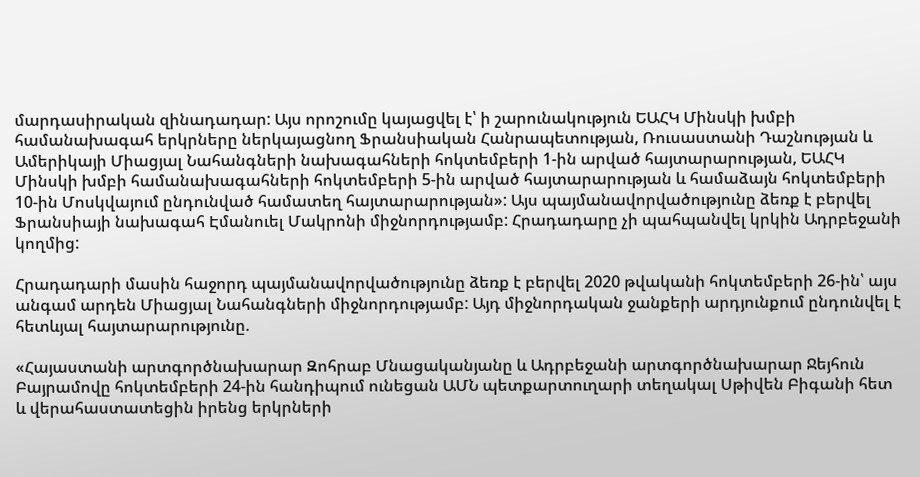մարդասիրական զինադադար: Այս որոշումը կայացվել է՝ ի շարունակություն ԵԱՀԿ Մինսկի խմբի համանախագահ երկրները ներկայացնող Ֆրանսիական Հանրապետության, Ռուսաստանի Դաշնության և Ամերիկայի Միացյալ Նահանգների նախագահների հոկտեմբերի 1-ին արված հայտարարության, ԵԱՀԿ Մինսկի խմբի համանախագահների հոկտեմբերի 5-ին արված հայտարարության և համաձայն հոկտեմբերի 10-ին Մոսկվայում ընդունված համատեղ հայտարարության»: Այս պայմանավորվածությունը ձեռք է բերվել Ֆրանսիայի նախագահ Էմանուել Մակրոնի միջնորդությամբ: Հրադադարը չի պահպանվել կրկին Ադրբեջանի կողմից:

Հրադադարի մասին հաջորդ պայմանավորվածությունը ձեռք է բերվել 2020 թվականի հոկտեմբերի 26-ին՝ այս անգամ արդեն Միացյալ Նահանգների միջնորդությամբ: Այդ միջնորդական ջանքերի արդյունքում ընդունվել է հետևյալ հայտարարությունը.

«Հայաստանի արտգործնախարար Զոհրաբ Մնացականյանը և Ադրբեջանի արտգործնախարար Ջեյհուն Բայրամովը հոկտեմբերի 24-ին հանդիպում ունեցան ԱՄՆ պետքարտուղարի տեղակալ Սթիվեն Բիգանի հետ և վերահաստատեցին իրենց երկրների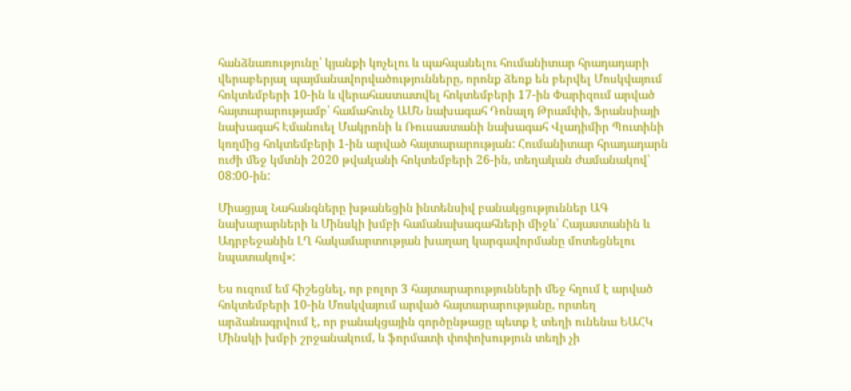հանձնառությունը՝ կյանքի կոչելու և պահպանելու հումանիտար հրադադարի վերաբերյալ պայմանավորվածությունները, որոնք ձեռք են բերվել Մոսկվայում հոկտեմբերի 10-ին և վերահաստատվել հոկտեմբերի 17-ին Փարիզում արված հայտարարությամբ՝ համահունչ ԱՄՆ նախագահ Դոնալդ Թրամփի, Ֆրանսիայի նախագահ Էմանուել Մակրոնի և Ռուսաստանի նախագահ Վլադիմիր Պուտինի կողմից հոկտեմբերի 1-ին արված հայտարարության: Հումանիտար հրադադարն ուժի մեջ կմտնի 2020 թվականի հոկտեմբերի 26-ին, տեղական ժամանակով՝ 08:00-ին:

Միացյալ Նահանգները խթանեցին ինտենսիվ բանակցություններ ԱԳ նախարարների և Մինսկի խմբի համանախագահների միջև՝ Հայաստանին և Ադրբեջանին ԼՂ հակամարտության խաղաղ կարգավորմանը մոտեցնելու նպատակով»:

Ես ուզում եմ հիշեցնել, որ բոլոր 3 հայտարարությունների մեջ հղում է արված հոկտեմբերի 10-ին Մոսկվայում արված հայտարարությանը, որտեղ արձանագրվում է, որ բանակցային գործընթացը պետք է տեղի ունենա ԵԱՀԿ Մինսկի խմբի շրջանակում, և ֆորմատի փոփոխություն տեղի չի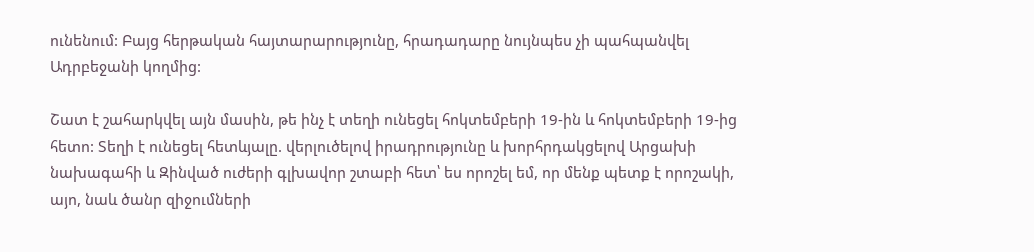ունենում: Բայց հերթական հայտարարությունը, հրադադարը նույնպես չի պահպանվել Ադրբեջանի կողմից:

Շատ է շահարկվել այն մասին, թե ինչ է տեղի ունեցել հոկտեմբերի 19-ին և հոկտեմբերի 19-ից հետո: Տեղի է ունեցել հետևյալը. վերլուծելով իրադրությունը և խորհրդակցելով Արցախի նախագահի և Զինված ուժերի գլխավոր շտաբի հետ՝ ես որոշել եմ, որ մենք պետք է որոշակի, այո, նաև ծանր զիջումների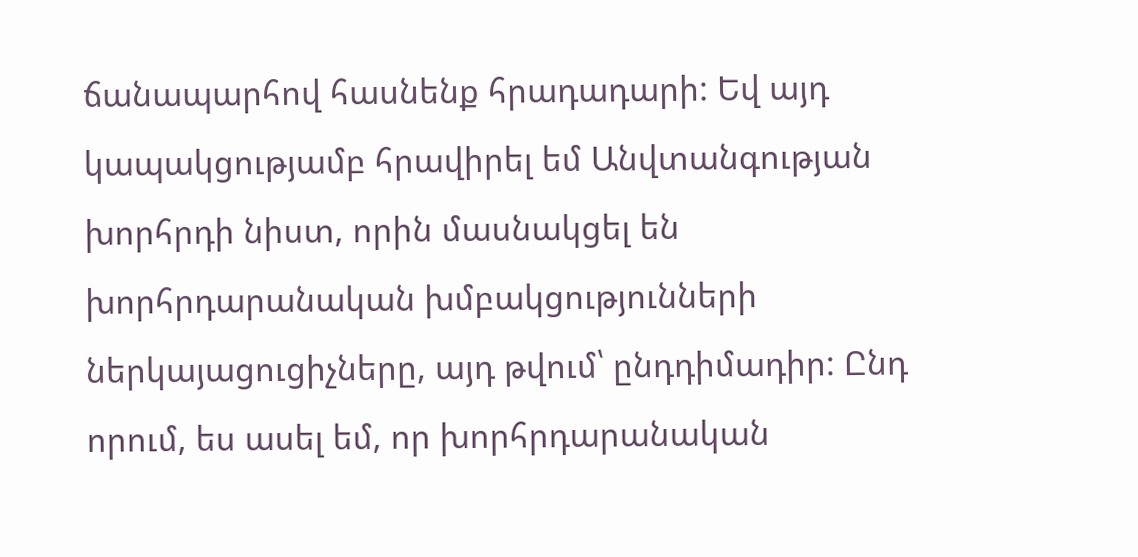ճանապարհով հասնենք հրադադարի: Եվ այդ կապակցությամբ հրավիրել եմ Անվտանգության խորհրդի նիստ, որին մասնակցել են խորհրդարանական խմբակցությունների ներկայացուցիչները, այդ թվում՝ ընդդիմադիր: Ընդ որում, ես ասել եմ, որ խորհրդարանական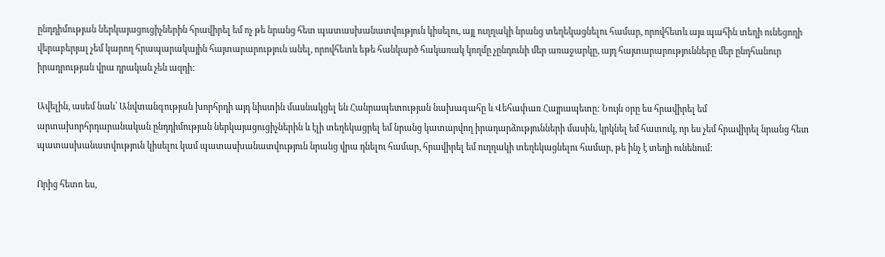ընդդիմության ներկայացուցիչներին հրավիրել եմ ոչ թե նրանց հետ պատասխանատվություն կիսելու, այլ ուղղակի նրանց տեղեկացնելու համար, որովհետև այս պահին տեղի ունեցողի վերաբերյալ չեմ կարող հրապարակային հայտարարություն անել, որովհետև եթե հանկարծ հակառակ կողմը չընդունի մեր առաջարկը, այդ հայտարարությունները մեր ընդհանուր իրադրության վրա դրական չեն ազդի:

Ավելին, ասեմ նաև՝ Անվտանգության խորհրդի այդ նիստին մասնակցել են Հանրապետության նախագահը և Վեհափառ Հայրապետը: Նույն օրը ես հրավիրել եմ արտախորհրդարանական ընդդիմության ներկայացուցիչներին և էլի տեղեկացրել եմ նրանց կատարվող իրադարձությունների մասին, կրկնել եմ հատուկ, որ ես չեմ հրավիրել նրանց հետ պատասխանատվություն կիսելու կամ պատասխանատվություն նրանց վրա դնելու համար, հրավիրել եմ ուղղակի տեղեկացնելու համար, թե ինչ է տեղի ունենում:

Որից հետո ես,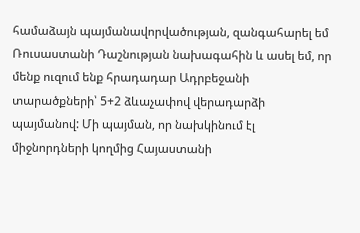համաձայն պայմանավորվածության, զանգահարել եմ Ռուսաստանի Դաշնության նախագահին և ասել եմ, որ մենք ուզում ենք հրադադար Ադրբեջանի տարածքների՝ 5+2 ձևաչափով վերադարձի պայմանով: Մի պայման, որ նախկինում էլ միջնորդների կողմից Հայաստանի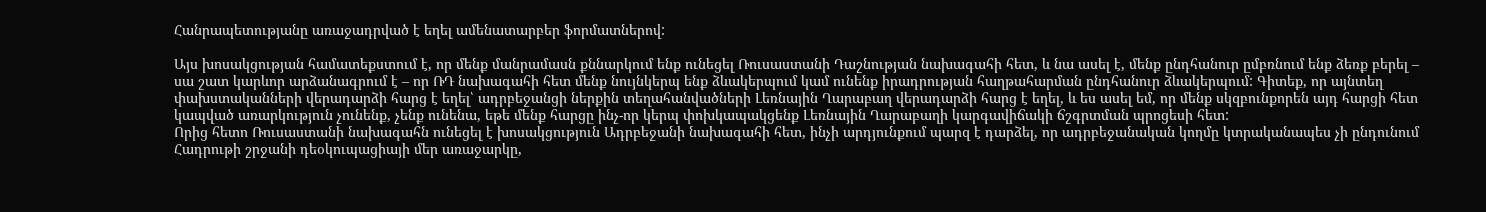Հանրապետությանը առաջադրված է եղել ամենատարբեր ֆորմատներով:

Այս խոսակցության համատեքստում է, որ մենք մանրամասն քննարկում ենք ունեցել Ռուսաստանի Դաշնության նախագահի հետ, և նա ասել է, մենք ընդհանուր ըմբռնում ենք ձեռք բերել – սա շատ կարևոր արձանագրում է – որ ՌԴ նախագահի հետ մենք նույնկերպ ենք ձևակերպում կամ ունենք իրադրության հաղթահարման ընդհանուր ձևակերպում: Գիտեք, որ այնտեղ փախստականների վերադարձի հարց է եղել՝ ադրբեջանցի ներքին տեղահանվածների Լեռնային Ղարաբաղ վերադարձի հարց է եղել, և ես ասել եմ, որ մենք սկզբունքորեն այդ հարցի հետ կապված առարկություն չունենք, չենք ունենա, եթե մենք հարցը ինչ-որ կերպ փոխկապակցենք Լեռնային Ղարաբաղի կարգավիճակի ճշգրտման պրոցեսի հետ:
Որից հետո Ռուսաստանի նախագահն ունեցել է խոսակցություն Ադրբեջանի նախագահի հետ, ինչի արդյունքում պարզ է դարձել, որ ադրբեջանական կողմը կտրականապես չի ընդունում Հադրութի շրջանի դեօկուպացիայի մեր առաջարկը,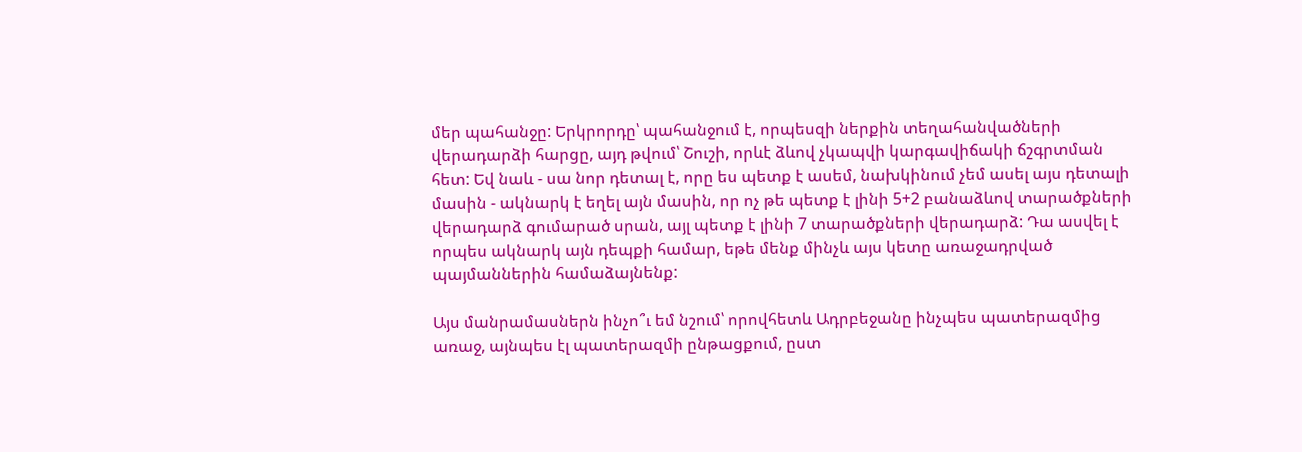մեր պահանջը: Երկրորդը՝ պահանջում է, որպեսզի ներքին տեղահանվածների վերադարձի հարցը, այդ թվում՝ Շուշի, որևէ ձևով չկապվի կարգավիճակի ճշգրտման հետ: Եվ նաև - սա նոր դետալ է, որը ես պետք է ասեմ, նախկինում չեմ ասել այս դետալի մասին - ակնարկ է եղել այն մասին, որ ոչ թե պետք է լինի 5+2 բանաձևով տարածքների վերադարձ գումարած սրան, այլ պետք է լինի 7 տարածքների վերադարձ: Դա ասվել է որպես ակնարկ այն դեպքի համար, եթե մենք մինչև այս կետը առաջադրված պայմաններին համաձայնենք:

Այս մանրամասներն ինչո՞ւ եմ նշում՝ որովհետև Ադրբեջանը ինչպես պատերազմից առաջ, այնպես էլ պատերազմի ընթացքում, ըստ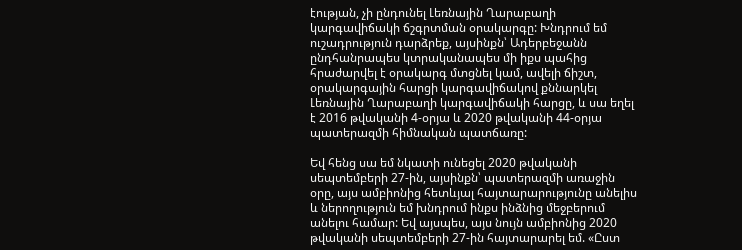էության, չի ընդունել Լեռնային Ղարաբաղի կարգավիճակի ճշգրտման օրակարգը: Խնդրում եմ ուշադրություն դարձրեք, այսինքն՝ Ադերբեջանն ընդհանրապես կտրականապես մի իքս պահից հրաժարվել է օրակարգ մտցնել կամ, ավելի ճիշտ, օրակարգային հարցի կարգավիճակով քննարկել Լեռնային Ղարաբաղի կարգավիճակի հարցը, և սա եղել է 2016 թվականի 4-օրյա և 2020 թվականի 44-օրյա պատերազմի հիմնական պատճառը:

Եվ հենց սա եմ նկատի ունեցել 2020 թվականի սեպտեմբերի 27-ին, այսինքն՝ պատերազմի առաջին օրը, այս ամբիոնից հետևյալ հայտարարությունը անելիս և ներողություն եմ խնդրում ինքս ինձնից մեջբերում անելու համար: Եվ այսպես, այս նույն ամբիոնից 2020 թվականի սեպտեմբերի 27-ին հայտարարել եմ. «Ըստ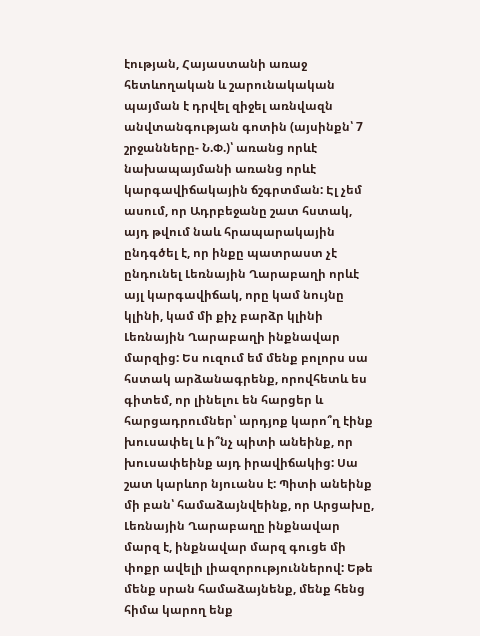էության, Հայաստանի առաջ հետևողական և շարունակական պայման է դրվել զիջել առնվազն անվտանգության գոտին (այսինքն՝ 7 շրջանները- Ն.Փ.)՝ առանց որևէ նախապայմանի առանց որևէ կարգավիճակային ճշգրտման: Էլ չեմ ասում, որ Ադրբեջանը շատ հստակ, այդ թվում նաև հրապարակային ընդգծել է, որ ինքը պատրաստ չէ ընդունել Լեռնային Ղարաբաղի որևէ այլ կարգավիճակ, որը կամ նույնը կլինի, կամ մի քիչ բարձր կլինի Լեռնային Ղարաբաղի ինքնավար մարզից: Ես ուզում եմ մենք բոլորս սա հստակ արձանագրենք, որովհետև ես գիտեմ, որ լինելու են հարցեր և հարցադրումներ՝ արդյոք կարո՞ղ էինք խուսափել և ի՞նչ պիտի անեինք, որ խուսափեինք այդ իրավիճակից: Սա շատ կարևոր նյուանս է: Պիտի անեինք մի բան՝ համաձայնվեինք, որ Արցախը, Լեռնային Ղարաբաղը ինքնավար մարզ է, ինքնավար մարզ գուցե մի փոքր ավելի լիազորություններով: Եթե մենք սրան համաձայնենք, մենք հենց հիմա կարող ենք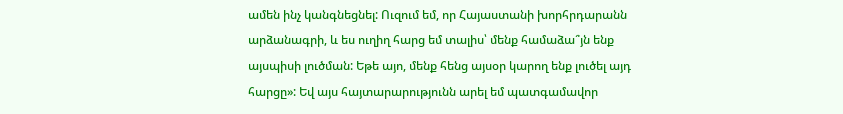ամեն ինչ կանգնեցնել: Ուզում եմ, որ Հայաստանի խորհրդարանն արձանագրի, և ես ուղիղ հարց եմ տալիս՝ մենք համաձա՞յն ենք այսպիսի լուծման: Եթե այո, մենք հենց այսօր կարող ենք լուծել այդ հարցը»: Եվ այս հայտարարությունն արել եմ պատգամավոր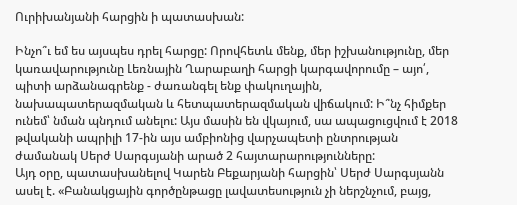Ուրիխանյանի հարցին ի պատասխան:

Ինչո՞ւ եմ ես այսպես դրել հարցը: Որովհետև մենք, մեր իշխանությունը, մեր կառավարությունը Լեռնային Ղարաբաղի հարցի կարգավորումը – այո՛, պիտի արձանագրենք - ժառանգել ենք փակուղային, նախապատերազմական և հետպատերազմական վիճակում: Ի՞նչ հիմքեր ունեմ՝ նման պնդում անելու: Այս մասին են վկայում, սա ապացուցվում է 2018 թվականի ապրիլի 17-ին այս ամբիոնից վարչապետի ընտրության ժամանակ Սերժ Սարգսյանի արած 2 հայտարարությունները:
Այդ օրը, պատասխանելով Կարեն Բեքարյանի հարցին՝ Սերժ Սարգսյանն ասել է. «Բանակցային գործընթացը լավատեսություն չի ներշնչում, բայց,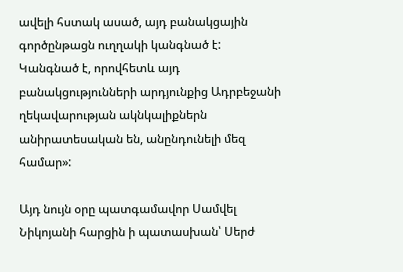ավելի հստակ ասած, այդ բանակցային գործընթացն ուղղակի կանգնած է: Կանգնած է, որովհետև այդ բանակցությունների արդյունքից Ադրբեջանի ղեկավարության ակնկալիքներն անիրատեսական են, անընդունելի մեզ համար»:

Այդ նույն օրը պատգամավոր Սամվել Նիկոյանի հարցին ի պատասխան՝ Սերժ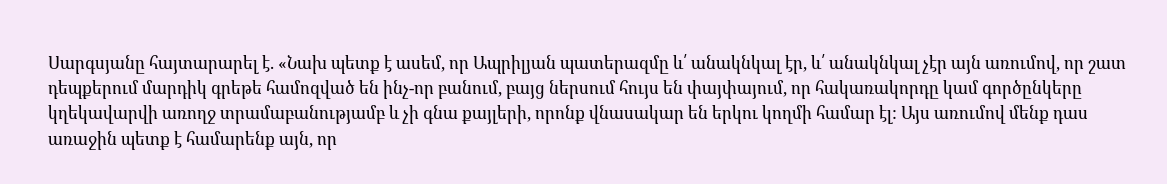Սարգսյանը հայտարարել է. «Նախ պետք է ասեմ, որ Ապրիլյան պատերազմը և՛ անակնկալ էր, և՛ անակնկալ չէր այն առումով, որ շատ դեպքերում մարդիկ գրեթե համոզված են ինչ-որ բանում, բայց ներսում հույս են փայփայում, որ հակառակորդը կամ գործընկերը կղեկավարվի առողջ տրամաբանությամբ և չի գնա քայլերի, որոնք վնասակար են երկու կողմի համար էլ: Այս առումով մենք դաս առաջին պետք է համարենք այն, որ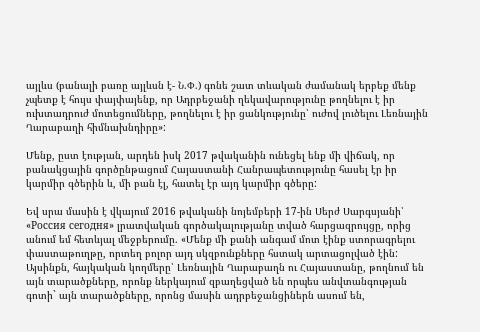այլևս (բանալի բառը այլևսն է- Ն.Փ.) գոնե շատ տևական ժամանակ երբեք մենք չպետք է հույս փայփայենք, որ Ադրբեջանի ղեկավարությունը թողնելու է իր ուխտադրուժ մոտեցումները, թողնելու է իր ցանկությունը՝ ուժով լուծելու Լեռնային Ղարաբաղի հիմնախնդիրը»:

Մենք, ըստ էության, արդեն իսկ 2017 թվականին ունեցել ենք մի վիճակ, որ բանակցային գործընթացում Հայաստանի Հանրապետությունը հասել էր իր կարմիր գծերին և, մի բան էլ, հատել էր այդ կարմիր գծերը:

Եվ սրա մասին է վկայում 2016 թվականի նոյեմբերի 17-ին Սերժ Սարգսյանի՝ «Россия сегодня» լրատվական գործակալությանը տված հարցազրույցը, որից անում եմ հետևյալ մեջբերումը. «Մենք մի քանի անգամ մոտ էինք ստորագրելու փաստաթուղթը, որտեղ բոլոր այդ սկզբունքները հստակ արտացոլված էին: Այսինքն, հայկական կողմերը՝ Լեռնային Ղարաբաղն ու Հայաստանը, թողնում են այն տարածքները, որոնք ներկայում զբաղեցված են որպես անվտանգության գոտի` այն տարածքները, որոնց մասին ադրբեջանցիներն ասում են,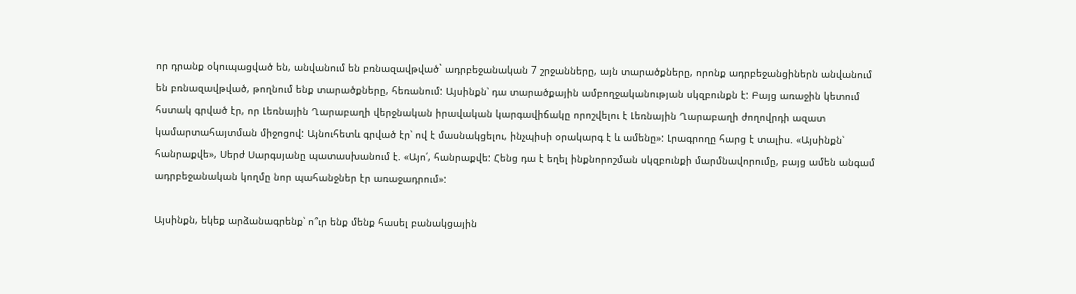որ դրանք օկուպացված են, անվանում են բռնազավթված` ադրբեջանական 7 շրջանները, այն տարածքները, որոնք ադրբեջանցիներն անվանում են բռնազավթված, թողնում ենք տարածքները, հեռանում: Այսինքն՝ դա տարածքային ամբողջականության սկզբունքն է: Բայց առաջին կետում հստակ գրված էր, որ Լեռնային Ղարաբաղի վերջնական իրավական կարգավիճակը որոշվելու է Լեռնային Ղարաբաղի ժողովրդի ազատ կամարտահայտման միջոցով: Այնուհետև գրված էր՝ ով է մասնակցելու, ինչպիսի օրակարգ է և ամենը»: Լրագրողը հարց է տալիս. «Այսինքն՝ հանրաքվե», Սերժ Սարգսյանը պատասխանում է. «Այո՛, հանրաքվե: Հենց դա է եղել ինքնորոշման սկզբունքի մարմնավորումը, բայց ամեն անգամ ադրբեջանական կողմը նոր պահանջներ էր առաջադրում»:

Այսինքն, եկեք արձանագրենք՝ ո՞ւր ենք մենք հասել բանակցային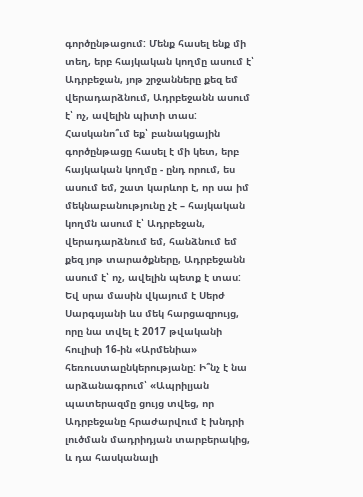գործընթացում: Մենք հասել ենք մի տեղ, երբ հայկական կողմը ասում է՝ Ադրբեջան, յոթ շրջանները քեզ եմ վերադարձնում, Ադրբեջանն ասում է՝ ոչ, ավելին պիտի տաս: Հասկանո՞ւմ եք՝ բանակցային գործընթացը հասել է մի կետ, երբ հայկական կողմը - ընդ որում, ես ասում եմ, շատ կարևոր է, որ սա իմ մեկնաբանությունը չէ – հայկական կողմն ասում է՝ Ադրբեջան, վերադարձնում եմ, հանձնում եմ քեզ յոթ տարածքները, Ադրբեջանն ասում է՝ ոչ, ավելին պետք է տաս: Եվ սրա մասին վկայում է Սերժ Սարգսյանի ևս մեկ հարցազրույց, որը նա տվել է 2017 թվականի հուլիսի 16-ին «Արմենիա» հեռուստաընկերությանը: Ի՞նչ է նա արձանագրում՝ «Ապրիլյան պատերազմը ցույց տվեց, որ Ադրբեջանը հրաժարվում է խնդրի լուծման մադրիդյան տարբերակից, և դա հասկանալի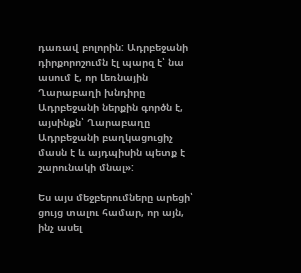դառավ բոլորին: Ադրբեջանի դիրքորոշումն էլ պարզ է՝ նա ասում է, որ Լեռնային Ղարաբաղի խնդիրը Ադրբեջանի ներքին գործն է, այսինքն՝ Ղարաբաղը Ադրբեջանի բաղկացուցիչ մասն է և այդպիսին պետք է շարունակի մնալ»:

Ես այս մեջբերումները արեցի՝ ցույց տալու համար, որ այն, ինչ ասել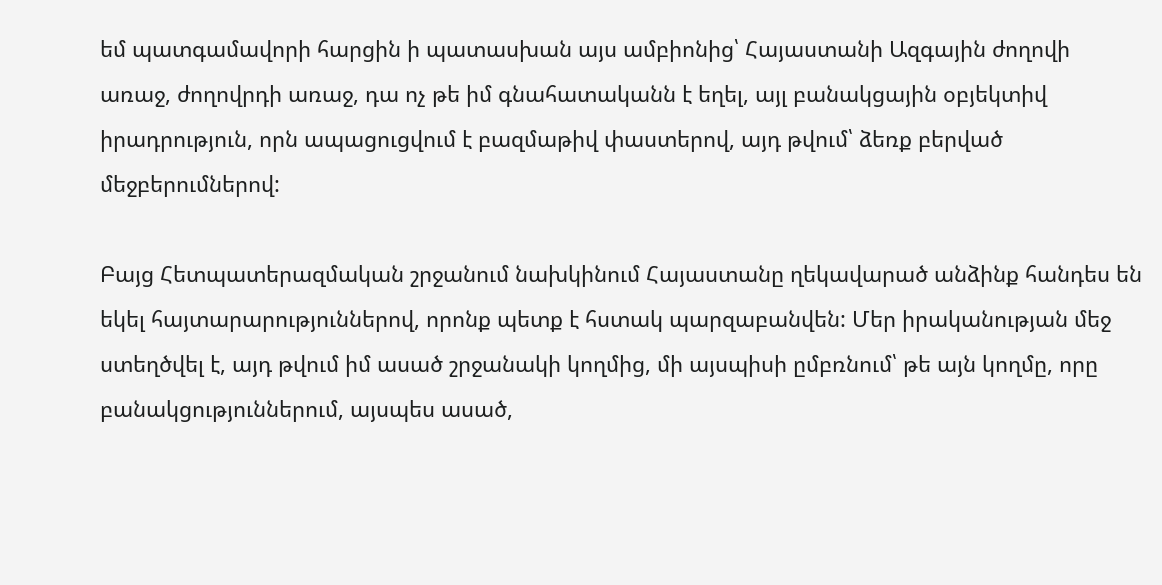եմ պատգամավորի հարցին ի պատասխան այս ամբիոնից՝ Հայաստանի Ազգային ժողովի առաջ, ժողովրդի առաջ, դա ոչ թե իմ գնահատականն է եղել, այլ բանակցային օբյեկտիվ իրադրություն, որն ապացուցվում է բազմաթիվ փաստերով, այդ թվում՝ ձեռք բերված մեջբերումներով:

Բայց Հետպատերազմական շրջանում նախկինում Հայաստանը ղեկավարած անձինք հանդես են եկել հայտարարություններով, որոնք պետք է հստակ պարզաբանվեն: Մեր իրականության մեջ ստեղծվել է, այդ թվում իմ ասած շրջանակի կողմից, մի այսպիսի ըմբռնում՝ թե այն կողմը, որը բանակցություններում, այսպես ասած,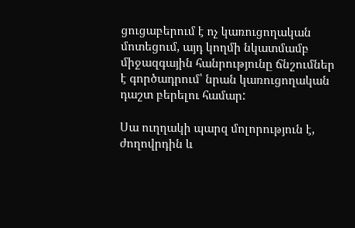ցուցաբերում է ոչ կառուցողական մոտեցում, այդ կողմի նկատմամբ միջազգային հանրությունը ճնշումներ է գործադրում՝ նրան կառուցողական դաշտ բերելու համար:

Սա ուղղակի պարզ մոլորություն է, ժողովրդին և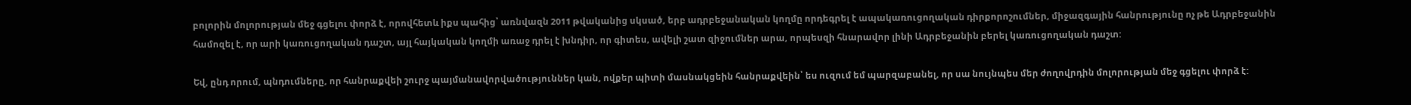բոլորին մոլորության մեջ գցելու փորձ է, որովհետև իքս պահից՝ առնվազն 2011 թվականից սկսած, երբ ադրբեջանական կողմը որդեգրել է ապակառուցողական դիրքորոշումներ, միջազգային հանրությունը ոչ թե Ադրբեջանին համոզել է, որ արի կառուցողական դաշտ, այլ հայկական կողմի առաջ դրել է խնդիր, որ գիտես, ավելի շատ զիջումներ արա, որպեսզի հնարավոր լինի Ադրբեջանին բերել կառուցողական դաշտ:

Եվ, ընդ որում, պնդումները, որ հանրաքվեի շուրջ պայմանավորվածություններ կան, ովքեր պիտի մասնակցեին հանրաքվեին՝ ես ուզում եմ պարզաբանել, որ սա նույնպես մեր ժողովրդին մոլորության մեջ գցելու փորձ է: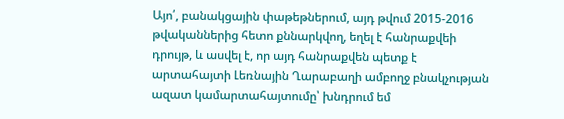Այո՛, բանակցային փաթեթներում, այդ թվում 2015-2016 թվականներից հետո քննարկվող, եղել է հանրաքվեի դրույթ, և ասվել է, որ այդ հանրաքվեն պետք է արտահայտի Լեռնային Ղարաբաղի ամբողջ բնակչության ազատ կամարտահայտումը՝ խնդրում եմ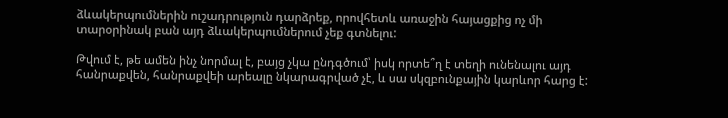ձևակերպումներին ուշադրություն դարձրեք, որովհետև առաջին հայացքից ոչ մի տարօրինակ բան այդ ձևակերպումներում չեք գտնելու:

Թվում է, թե ամեն ինչ նորմալ է, բայց չկա ընդգծում՝ իսկ որտե՞ղ է տեղի ունենալու այդ հանրաքվեն, հանրաքվեի արեալը նկարագրված չէ, և սա սկզբունքային կարևոր հարց է: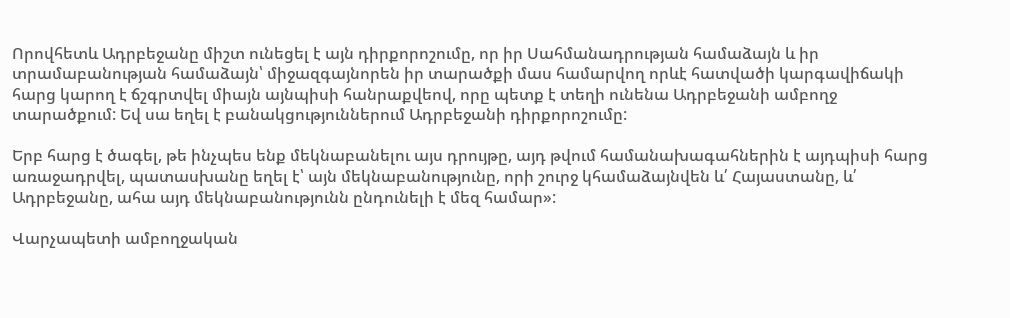Որովհետև Ադրբեջանը միշտ ունեցել է այն դիրքորոշումը, որ իր Սահմանադրության համաձայն և իր տրամաբանության համաձայն՝ միջազգայնորեն իր տարածքի մաս համարվող որևէ հատվածի կարգավիճակի հարց կարող է ճշգրտվել միայն այնպիսի հանրաքվեով, որը պետք է տեղի ունենա Ադրբեջանի ամբողջ տարածքում: Եվ սա եղել է բանակցություններում Ադրբեջանի դիրքորոշումը:

Երբ հարց է ծագել, թե ինչպես ենք մեկնաբանելու այս դրույթը, այդ թվում համանախագահներին է այդպիսի հարց առաջադրվել, պատասխանը եղել է՝ այն մեկնաբանությունը, որի շուրջ կհամաձայնվեն և՛ Հայաստանը, և՛ Ադրբեջանը, ահա այդ մեկնաբանությունն ընդունելի է մեզ համար»:

Վարչապետի ամբողջական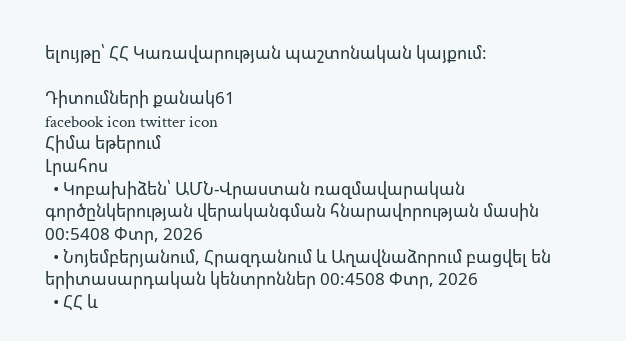ելույթը՝ ՀՀ Կառավարության պաշտոնական կայքում:

Դիտումների քանակ61
facebook icon twitter icon
Հիմա եթերում
Լրահոս
  • Կոբախիձեն՝ ԱՄՆ-Վրաստան ռազմավարական գործընկերության վերականգման հնարավորության մասին 00:5408 Փտր, 2026
  • Նոյեմբերյանում, Հրազդանում և Աղավնաձորում բացվել են երիտասարդական կենտրոններ 00:4508 Փտր, 2026
  • ՀՀ և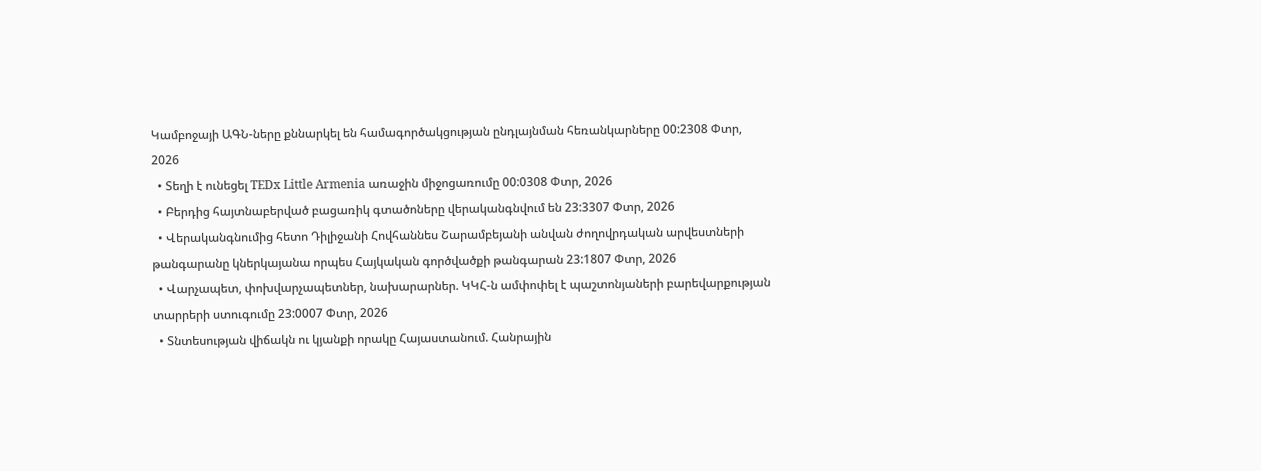Կամբոջայի ԱԳՆ-ները քննարկել են համագործակցության ընդլայնման հեռանկարները 00:2308 Փտր, 2026
  • Տեղի է ունեցել TEDx Little Armenia առաջին միջոցառումը 00:0308 Փտր, 2026
  • Բերդից հայտնաբերված բացառիկ գտածոները վերականգնվում են 23:3307 Փտր, 2026
  • Վերականգնումից հետո Դիլիջանի Հովհաննես Շարամբեյանի անվան ժողովրդական արվեստների թանգարանը կներկայանա որպես Հայկական գործվածքի թանգարան 23:1807 Փտր, 2026
  • Վարչապետ, փոխվարչապետներ, նախարարներ. ԿԿՀ-ն ամփոփել է պաշտոնյաների բարեվարքության տարրերի ստուգումը 23:0007 Փտր, 2026
  • Տնտեսության վիճակն ու կյանքի որակը Հայաստանում. Հանրային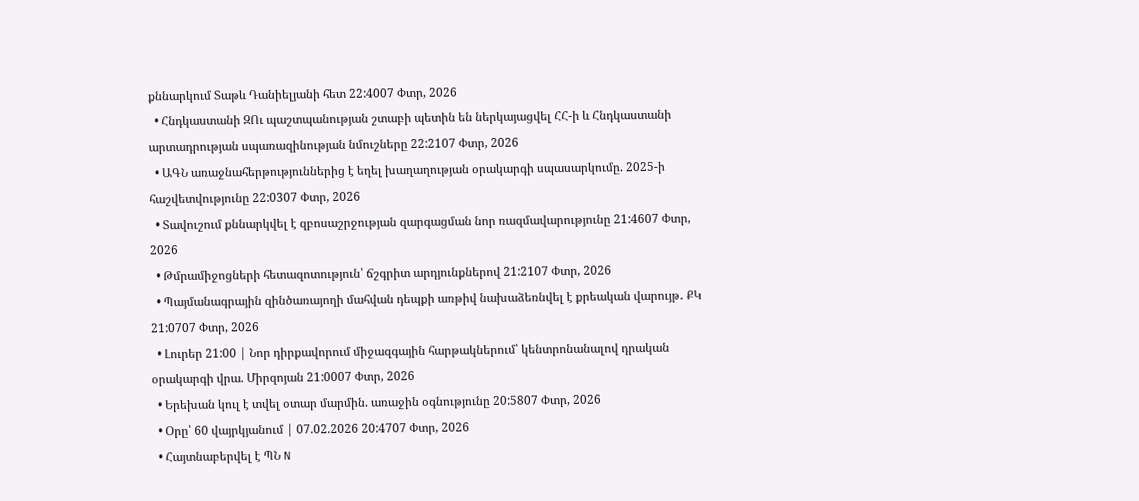քննարկում Տաթև Դանիելյանի հետ 22:4007 Փտր, 2026
  • Հնդկաստանի ԶՈւ պաշտպանության շտաբի պետին են ներկայացվել ՀՀ-ի և Հնդկաստանի արտադրության սպառազինության նմուշները 22:2107 Փտր, 2026
  • ԱԳՆ առաջնահերթություններից է եղել խաղաղության օրակարգի սպասարկումը. 2025-ի հաշվետվությունը 22:0307 Փտր, 2026
  • Տավուշում քննարկվել է զբոսաշրջության զարգացման նոր ռազմավարությունը 21:4607 Փտր, 2026
  • Թմրամիջոցների հետազոտություն՝ ճշգրիտ արդյունքներով 21:2107 Փտր, 2026
  • Պայմանագրային զինծառայողի մահվան դեպքի առթիվ նախաձեռնվել է քրեական վարույթ․ ՔԿ 21:0707 Փտր, 2026
  • Լուրեր 21:00 | Նոր դիրքավորում միջազգային հարթակներում՝ կենտրոնանալով դրական օրակարգի վրա. Միրզոյան 21:0007 Փտր, 2026
  • Երեխան կուլ է տվել օտար մարմին. առաջին օգնությունը 20:5807 Փտր, 2026
  • Օրը՝ 60 վայրկյանում | 07.02.2026 20:4707 Փտր, 2026
  • Հայտնաբերվել է ՊՆ N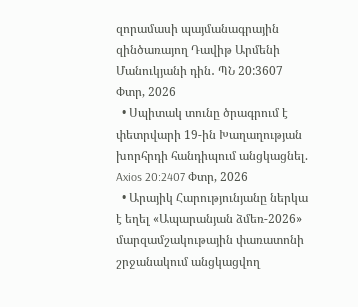զորամասի պայմանագրային զինծառայող Դավիթ Արմենի Մանուկյանի դին․ ՊՆ 20:3607 Փտր, 2026
  • Սպիտակ տունը ծրագրում է փետրվարի 19-ին Խաղաղության խորհրդի հանդիպում անցկացնել. Axios 20:2407 Փտր, 2026
  • Արայիկ Հարությունյանը ներկա է եղել «Ապարանյան ձմեռ-2026» մարզամշակութային փառատոնի շրջանակում անցկացվող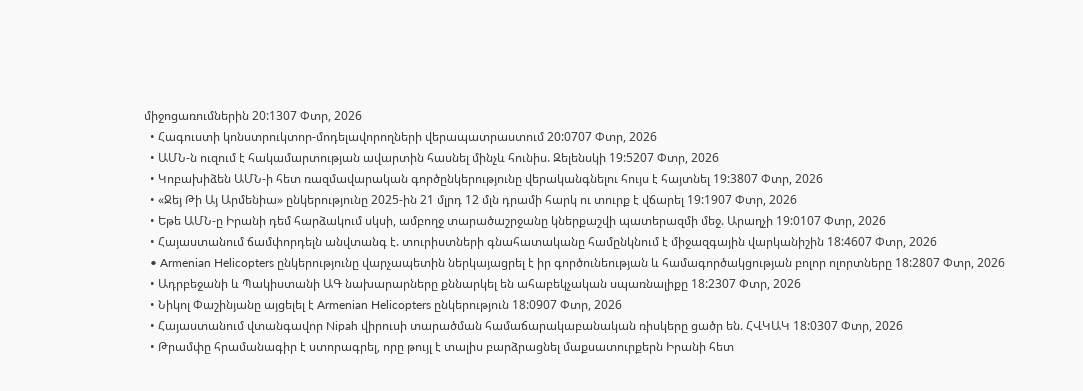միջոցառումներին 20:1307 Փտր, 2026
  • Հագուստի կոնստրուկտոր-մոդելավորողների վերապատրաստում 20:0707 Փտր, 2026
  • ԱՄՆ-ն ուզում է հակամարտության ավարտին հասնել մինչև հունիս. Զելենսկի 19:5207 Փտր, 2026
  • Կոբախիձեն ԱՄՆ-ի հետ ռազմավարական գործընկերությունը վերականգնելու հույս է հայտնել 19:3807 Փտր, 2026
  • «Ջեյ Թի Այ Արմենիա» ընկերությունը 2025-ին 21 մլրդ 12 մլն դրամի հարկ ու տուրք է վճարել 19:1907 Փտր, 2026
  • Եթե ԱՄՆ-ը Իրանի դեմ հարձակում սկսի, ամբողջ տարածաշրջանը կներքաշվի պատերազմի մեջ. Արաղչի 19:0107 Փտր, 2026
  • Հայաստանում ճամփորդելն անվտանգ է. տուրիստների գնահատականը համընկնում է միջազգային վարկանիշին 18:4607 Փտր, 2026
  • Armenian Helicopters ընկերությունը վարչապետին ներկայացրել է իր գործունեության և համագործակցության բոլոր ոլորտները 18:2807 Փտր, 2026
  • Ադրբեջանի և Պակիստանի ԱԳ նախարարները քննարկել են ահաբեկչական սպառնալիքը 18:2307 Փտր, 2026
  • Նիկոլ Փաշինյանը այցելել է Armenian Helicopters ընկերություն 18:0907 Փտր, 2026
  • Հայաստանում վտանգավոր Nipah վիրուսի տարածման համաճարակաբանական ռիսկերը ցածր են. ՀՎԿԱԿ 18:0307 Փտր, 2026
  • Թրամփը հրամանագիր է ստորագրել, որը թույլ է տալիս բարձրացնել մաքսատուրքերն Իրանի հետ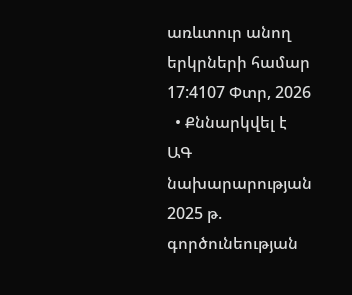առևտուր անող երկրների համար 17:4107 Փտր, 2026
  • Քննարկվել է ԱԳ նախարարության 2025 թ. գործունեության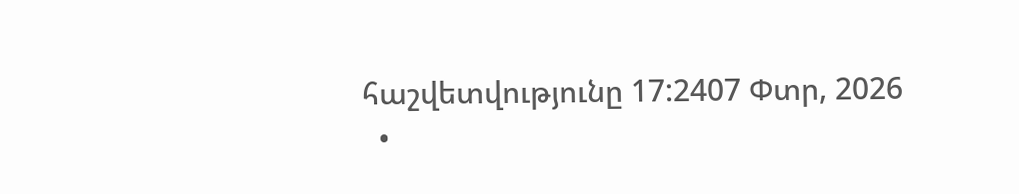հաշվետվությունը 17:2407 Փտր, 2026
  •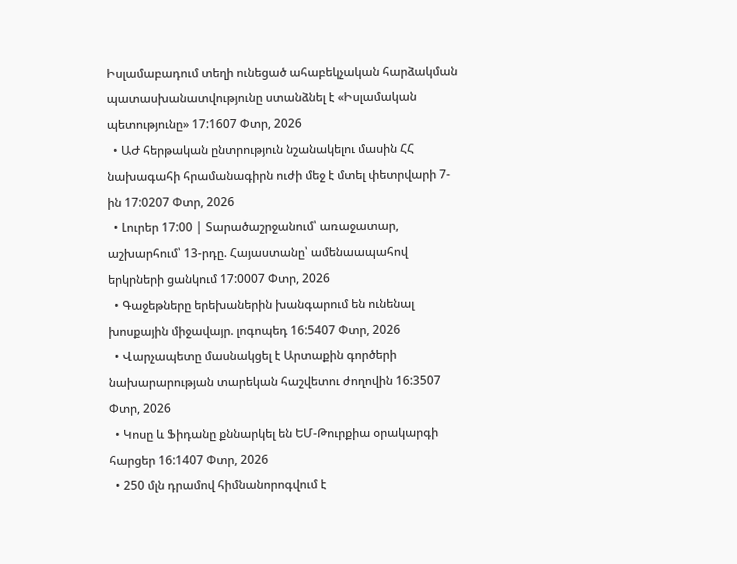Իսլամաբադում տեղի ունեցած ահաբեկչական հարձակման պատասխանատվությունը ստանձնել է «Իսլամական պետությունը» 17:1607 Փտր, 2026
  • ԱԺ հերթական ընտրություն նշանակելու մասին ՀՀ նախագահի հրամանագիրն ուժի մեջ է մտել փետրվարի 7-ին 17:0207 Փտր, 2026
  • Լուրեր 17:00 | Տարածաշրջանում՝ առաջատար, աշխարհում՝ 13-րդը. Հայաստանը՝ ամենաապահով երկրների ցանկում 17:0007 Փտր, 2026
  • Գաջեթները երեխաներին խանգարում են ունենալ խոսքային միջավայր. լոգոպեդ 16:5407 Փտր, 2026
  • Վարչապետը մասնակցել է Արտաքին գործերի նախարարության տարեկան հաշվետու ժողովին 16:3507 Փտր, 2026
  • Կոսը և Ֆիդանը քննարկել են ԵՄ-Թուրքիա օրակարգի հարցեր 16:1407 Փտր, 2026
  • 250 մլն դրամով հիմնանորոգվում է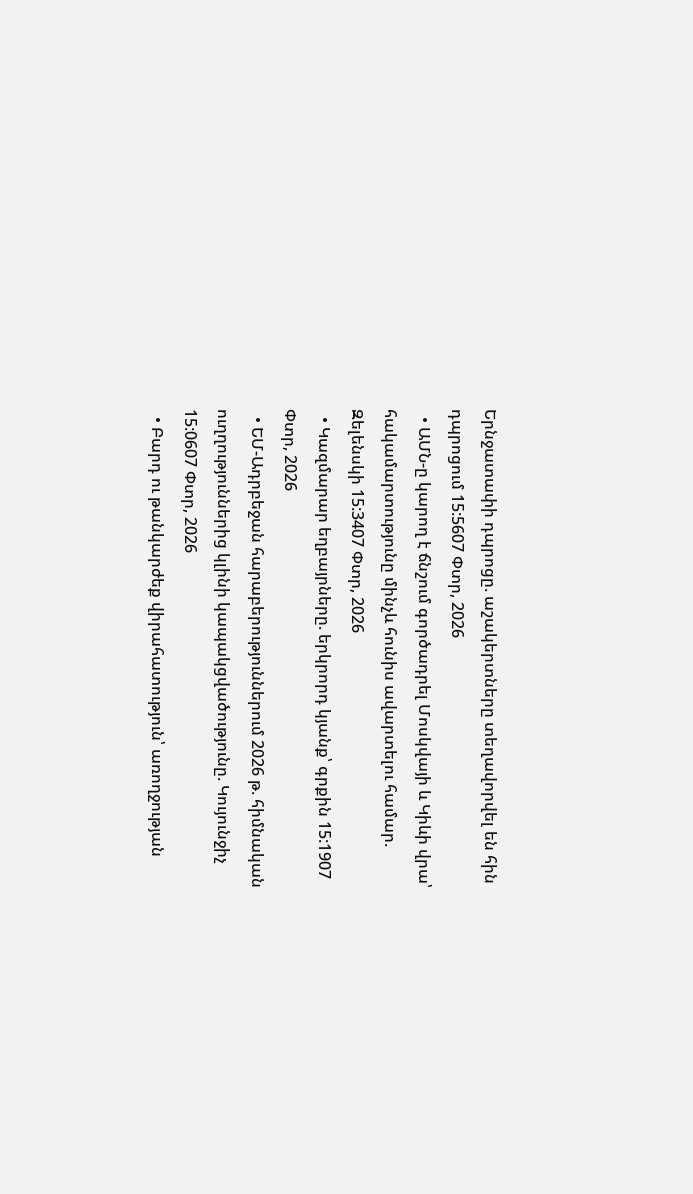Երնջատափի դպրոցը. աշակերտները տեղավորվել են հին դպրոցում 15:5607 Փտր, 2026
  • ԱՄՆ-ը կարող է ճնշում գործադրել Մոսկվայի և Կիևի վրա՝ հակամարտությունը մինչև հունիս ավարտելու համար. Զելենսկի 15:3407 Փտր, 2026
  • Կազմարար եղբայրները. երկրորդ կյանք՝ գրքին 15:1907 Փտր, 2026
  • ԵՄ-Ադրբեջան հարաբերություններում 2026 թ. հիմնական ուղղություններից կլինի կապակցվածությունը. Կույունջիչ 15:0607 Փտր, 2026
  • Բարդ ու թանկարժեք վիրահատություն՝ առողջության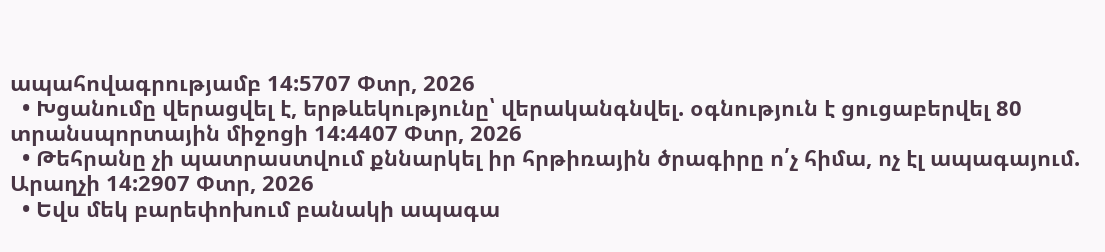ապահովագրությամբ 14:5707 Փտր, 2026
  • Խցանումը վերացվել է, երթևեկությունը՝ վերականգնվել. օգնություն է ցուցաբերվել 80 տրանսպորտային միջոցի 14:4407 Փտր, 2026
  • Թեհրանը չի պատրաստվում քննարկել իր հրթիռային ծրագիրը ո՛չ հիմա, ոչ էլ ապագայում. Արաղչի 14:2907 Փտր, 2026
  • Եվս մեկ բարեփոխում բանակի ապագա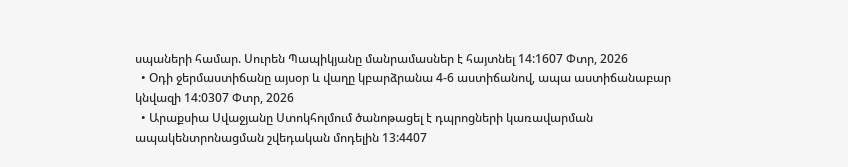սպաների համար. Սուրեն Պապիկյանը մանրամասներ է հայտնել 14:1607 Փտր, 2026
  • Օդի ջերմաստիճանը այսօր և վաղը կբարձրանա 4-6 աստիճանով, ապա աստիճանաբար կնվազի 14:0307 Փտր, 2026
  • Արաքսիա Սվաջյանը Ստոկհոլմում ծանոթացել է դպրոցների կառավարման ապակենտրոնացման շվեդական մոդելին 13:4407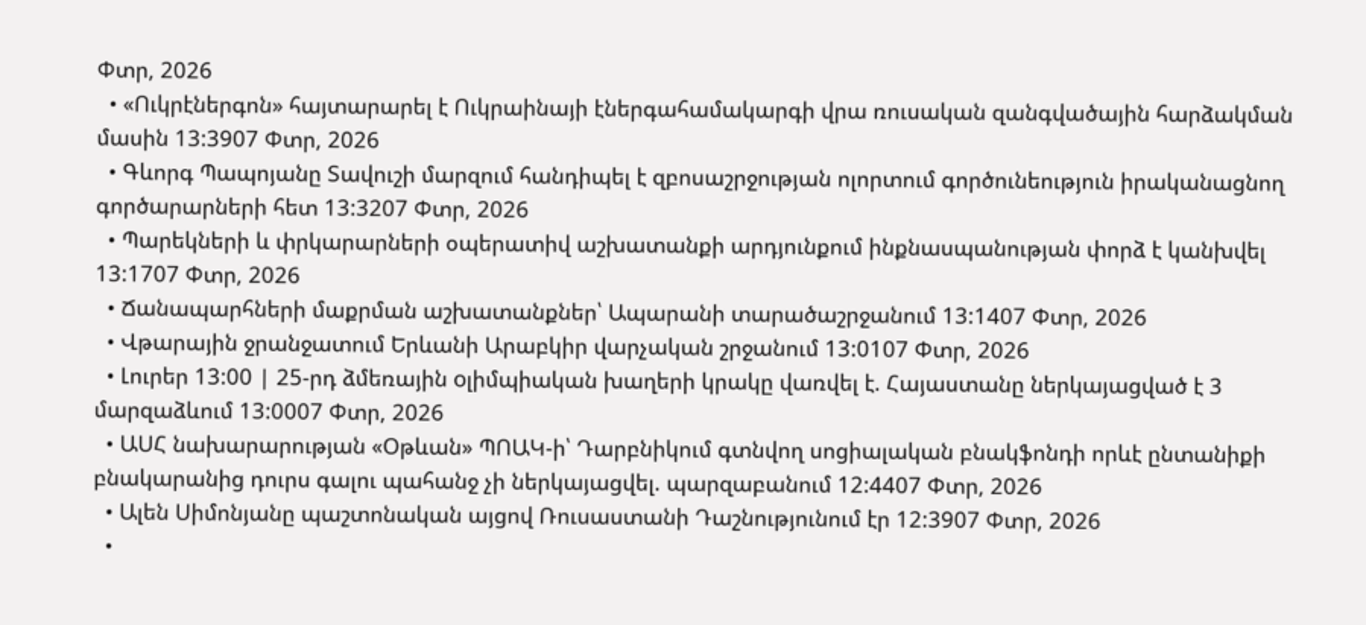Փտր, 2026
  • «Ուկրէներգոն» հայտարարել է Ուկրաինայի էներգահամակարգի վրա ռուսական զանգվածային հարձակման մասին 13:3907 Փտր, 2026
  • Գևորգ Պապոյանը Տավուշի մարզում հանդիպել է զբոսաշրջության ոլորտում գործունեություն իրականացնող գործարարների հետ 13:3207 Փտր, 2026
  • Պարեկների և փրկարարների օպերատիվ աշխատանքի արդյունքում ինքնասպանության փորձ է կանխվել 13:1707 Փտր, 2026
  • Ճանապարհների մաքրման աշխատանքներ՝ Ապարանի տարածաշրջանում 13:1407 Փտր, 2026
  • Վթարային ջրանջատում Երևանի Արաբկիր վարչական շրջանում 13:0107 Փտր, 2026
  • Լուրեր 13:00 | 25-րդ ձմեռային oլիմպիական խաղերի կրակը վառվել է. Հայաստանը ներկայացված է 3 մարզաձևում 13:0007 Փտր, 2026
  • ԱՍՀ նախարարության «Օթևան» ՊՈԱԿ-ի՝ Դարբնիկում գտնվող սոցիալական բնակֆոնդի որևէ ընտանիքի բնակարանից դուրս գալու պահանջ չի ներկայացվել. պարզաբանում 12:4407 Փտր, 2026
  • Ալեն Սիմոնյանը պաշտոնական այցով Ռուսաստանի Դաշնությունում էր 12:3907 Փտր, 2026
  •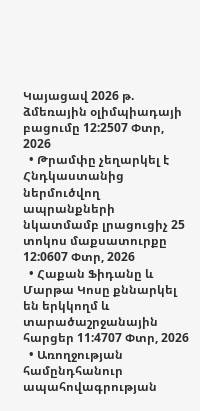Կայացավ 2026 թ. ձմեռային օլիմպիադայի բացումը 12:2507 Փտր, 2026
  • Թրամփը չեղարկել է Հնդկաստանից ներմուծվող ապրանքների նկատմամբ լրացուցիչ 25 տոկոս մաքսատուրքը 12:0607 Փտր, 2026
  • Հաքան Ֆիդանը և Մարթա Կոսը քննարկել են երկկողմ և տարածաշրջանային հարցեր 11:4707 Փտր, 2026
  • Առողջության համընդհանուր ապահովագրության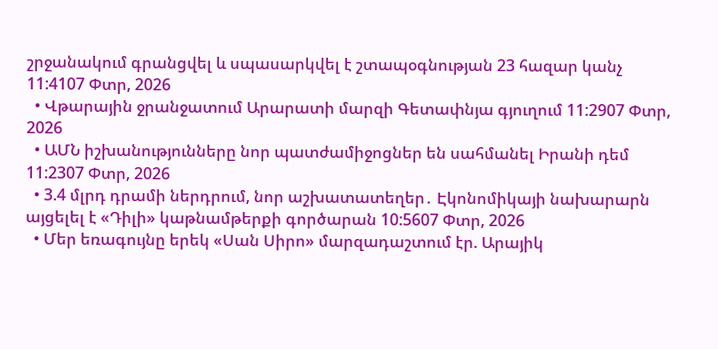շրջանակում գրանցվել և սպասարկվել է շտապօգնության 23 հազար կանչ 11:4107 Փտր, 2026
  • Վթարային ջրանջատում Արարատի մարզի Գետափնյա գյուղում 11:2907 Փտր, 2026
  • ԱՄՆ իշխանությունները նոր պատժամիջոցներ են սահմանել Իրանի դեմ 11:2307 Փտր, 2026
  • 3.4 մլրդ դրամի ներդրում, նոր աշխատատեղեր․ Էկոնոմիկայի նախարարն այցելել է «Դիլի» կաթնամթերքի գործարան 10:5607 Փտր, 2026
  • Մեր եռագույնը երեկ «Սան Սիրո» մարզադաշտում էր. Արայիկ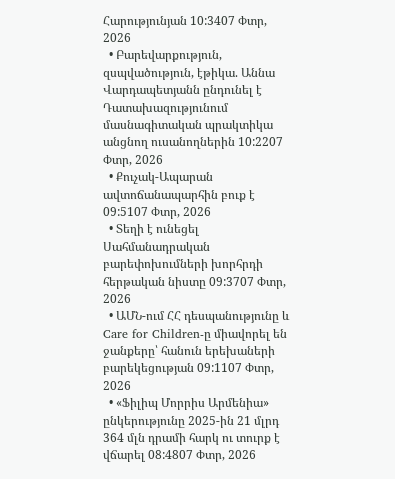Հարությունյան 10:3407 Փտր, 2026
  • Բարեվարքություն, զսպվածություն, էթիկա. Աննա Վարդապետյանն ընդունել է Դատախազությունում մասնագիտական պրակտիկա անցնող ուսանողներին 10:2207 Փտր, 2026
  • Քուչակ-Ապարան ավտոճանապարհին բուք է 09:5107 Փտր, 2026
  • Տեղի է ունեցել Սահմանադրական բարեփոխումների խորհրդի հերթական նիստը 09:3707 Փտր, 2026
  • ԱՄՆ-ում ՀՀ դեսպանությունը և Care for Children-ը միավորել են ջանքերը՝ հանուն երեխաների բարեկեցության 09:1107 Փտր, 2026
  • «Ֆիլիպ Մորրիս Արմենիա» ընկերությունը 2025-ին 21 մլրդ 364 մլն դրամի հարկ ու տուրք է վճարել 08:4807 Փտր, 2026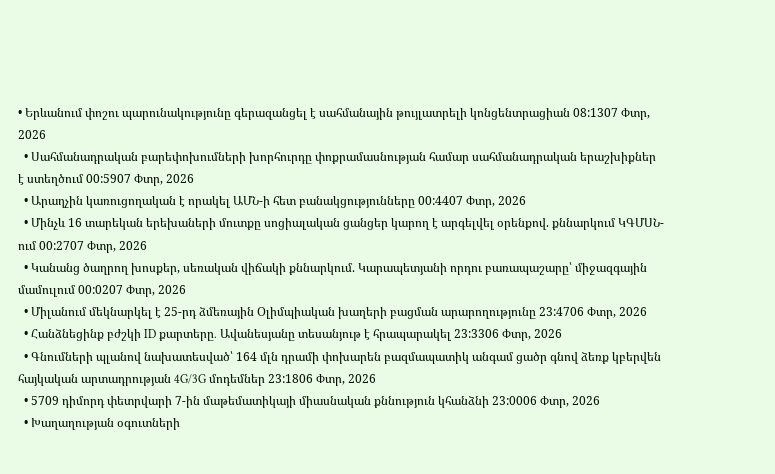• Երևանում փոշու պարունակությունը գերազանցել է սահմանային թույլատրելի կոնցենտրացիան 08:1307 Փտր, 2026
  • Սահմանադրական բարեփոխումների խորհուրդը փոքրամասնության համար սահմանադրական երաշխիքներ է ստեղծում 00:5907 Փտր, 2026
  • Արաղչին կառուցողական է որակել ԱՄՆ-ի հետ բանակցությունները 00:4407 Փտր, 2026
  • Մինչև 16 տարեկան երեխաների մուտքը սոցիալական ցանցեր կարող է արգելվել օրենքով. քննարկում ԿԳՄՍՆ-ում 00:2707 Փտր, 2026
  • Կանանց ծաղրող խոսքեր, սեռական վիճակի քննարկում. Կարապետյանի որդու բառապաշարը՝ միջազգային մամուլում 00:0207 Փտր, 2026
  • Միլանում մեկնարկել է 25-րդ ձմեռային Օլիմպիական խաղերի բացման արարողությունը 23:4706 Փտր, 2026
  • Հանձնեցինք բժշկի ID քարտերը․ Ավանեսյանը տեսանյութ է հրապարակել 23:3306 Փտր, 2026
  • Գնումների պլանով նախատեսված՝ 164 մլն դրամի փոխարեն բազմապատիկ անգամ ցածր գնով ձեռք կբերվեն հայկական արտադրության 4G/3G մոդեմներ 23:1806 Փտր, 2026
  • 5709 դիմորդ փետրվարի 7-ին մաթեմատիկայի միասնական քննություն կհանձնի 23:0006 Փտր, 2026
  • Խաղաղության օգուտների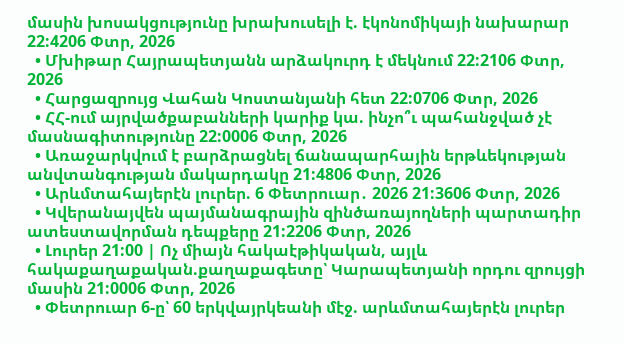մասին խոսակցությունը խրախուսելի է. էկոնոմիկայի նախարար 22:4206 Փտր, 2026
  • Մխիթար Հայրապետյանն արձակուրդ է մեկնում 22:2106 Փտր, 2026
  • Հարցազրույց Վահան Կոստանյանի հետ 22:0706 Փտր, 2026
  • ՀՀ-ում այրվածքաբանների կարիք կա. ինչո՞ւ պահանջված չէ մասնագիտությունը 22:0006 Փտր, 2026
  • Առաջարկվում է բարձրացնել ճանապարհային երթևեկության անվտանգության մակարդակը 21:4806 Փտր, 2026
  • Արևմտահայերէն լուրեր. 6 Փետրուար․ 2026 21:3606 Փտր, 2026
  • Կվերանայվեն պայմանագրային զինծառայողների պարտադիր ատեստավորման դեպքերը 21:2206 Փտր, 2026
  • Լուրեր 21:00 | Ոչ միայն հակաէթիկական, այլև հակաքաղաքական.քաղաքագետը՝ Կարապետյանի որդու զրույցի մասին 21:0006 Փտր, 2026
  • Փետրուար 6-ը՝ 60 երկվայրկեանի մէջ. արևմտահայերէն լուրեր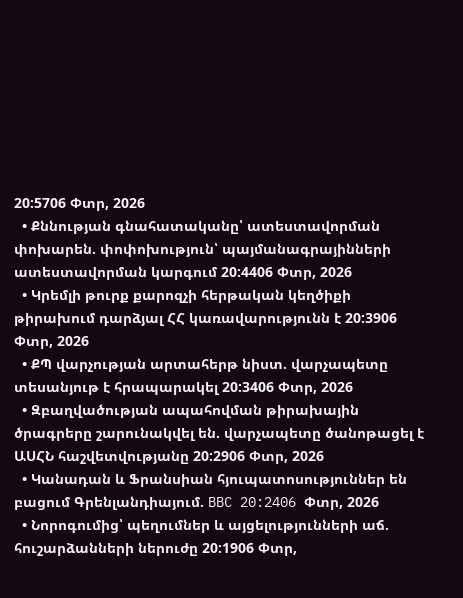20:5706 Փտր, 2026
  • Քննության գնահատականը՝ ատեստավորման փոխարեն. փոփոխություն՝ պայմանագրայինների ատեստավորման կարգում 20:4406 Փտր, 2026
  • Կրեմլի թուրք քարոզչի հերթական կեղծիքի թիրախում դարձյալ ՀՀ կառավարությունն է 20:3906 Փտր, 2026
  • ՔՊ վարչության արտահերթ նիստ. վարչապետը տեսանյութ է հրապարակել 20:3406 Փտր, 2026
  • Զբաղվածության ապահովման թիրախային ծրագրերը շարունակվել են. վարչապետը ծանոթացել է ԱՍՀՆ հաշվետվությանը 20:2906 Փտր, 2026
  • Կանադան և Ֆրանսիան հյուպատոսություններ են բացում Գրենլանդիայում. BBC 20:2406 Փտր, 2026
  • Նորոգումից՝ պեղումներ և այցելությունների աճ. հուշարձանների ներուժը 20:1906 Փտր,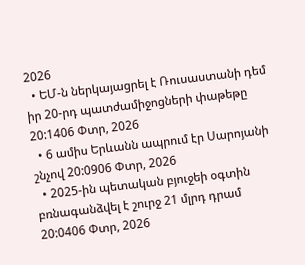2026
  • ԵՄ-ն ներկայացրել է Ռուսաստանի դեմ իր 20-րդ պատժամիջոցների փաթեթը 20:1406 Փտր, 2026
  • 6 ամիս Երևանն ապրում էր Սարոյանի շնչով 20:0906 Փտր, 2026
  • 2025-ին պետական բյուջեի օգտին բռնագանձվել է շուրջ 21 մլրդ դրամ 20:0406 Փտր, 2026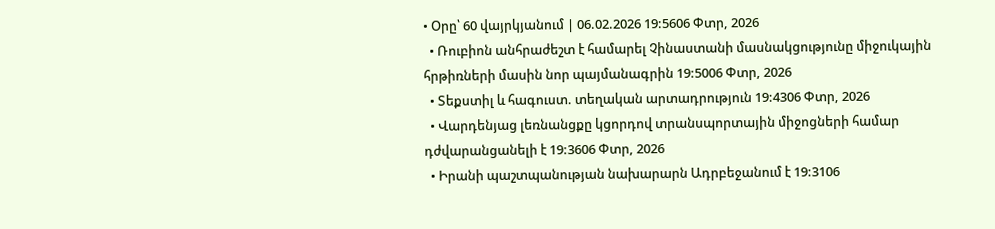• Օրը՝ 60 վայրկյանում | 06.02.2026 19:5606 Փտր, 2026
  • Ռուբիոն անհրաժեշտ է համարել Չինաստանի մասնակցությունը միջուկային հրթիռների մասին նոր պայմանագրին 19:5006 Փտր, 2026
  • Տեքստիլ և հագուստ. տեղական արտադրություն 19:4306 Փտր, 2026
  • Վարդենյաց լեռնանցքը կցորդով տրանսպորտային միջոցների համար դժվարանցանելի է 19:3606 Փտր, 2026
  • Իրանի պաշտպանության նախարարն Ադրբեջանում է 19:3106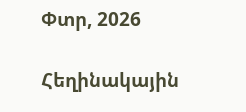Փտր, 2026

Հեղինակային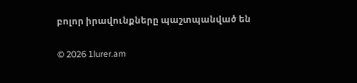բոլոր իրավունքները պաշտպանված են

© 2026 1lurer.am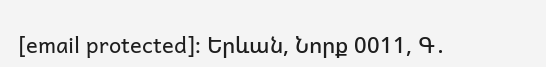[email protected]։ Երևան, Նորք 0011, Գ․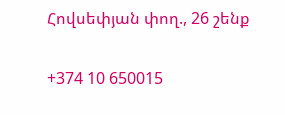Հովսեփյան փող., 26 շենք

+374 10 650015